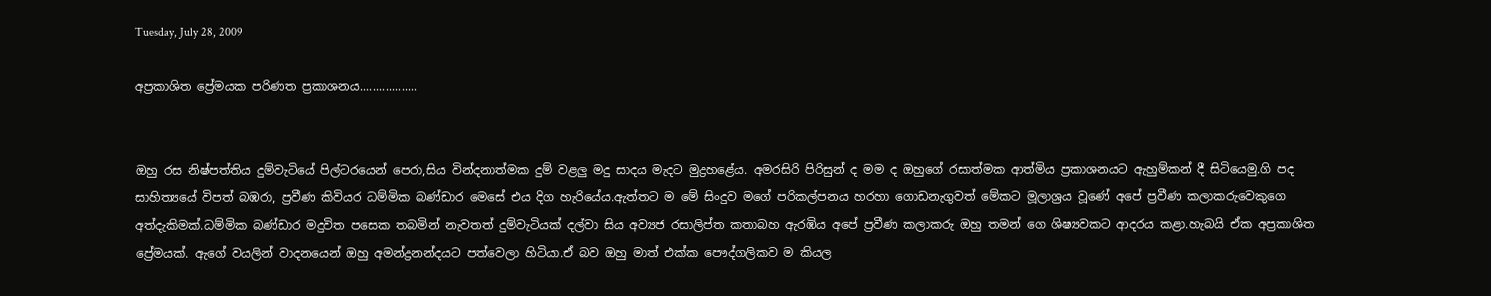Tuesday, July 28, 2009

අප්‍රකාශිත ප්‍රේමයක පරිණත ප්‍රකාශනය..................


ඔහු රස නිෂ්පත්තිය දුම්වැටියේ පිල්ටරයෙන් පෙරා,සිය වින්දනාත්මක දුම් වළලු මදු සාදය මැදට මුද්‍රහළේය. අමරසිරි පිරිසුන් ද මම ද ඔහුගේ රසාත්මක ආත්මිය ප්‍රකාශනයට ඇහුම්කන් දී සිටියෙමු.ගි පද සාහිත්‍යයේ විපත් බඹරා, ප්‍රවීණ කිවියර ධම්මික බණ්ඩාර මෙසේ එය දිග හැරියේය.ඇත්තට ම මේ සිංදුව මගේ පරිකල්පනය හරහා ගොඩනැගුවත් මේකට මූලාශ්‍රය වූණේ අපේ ප්‍රවීණ කලාකරුවෙකුගෙ අත්දැකිමක්.ධම්මික බණ්ඩාර මදුවිත පසෙක තබමින් නැවතත් දුම්වැටියක් දල්වා සිය අව්‍යජ රසාලිප්ත කතාබහ ඇරඹිය අපේ ප්‍රවීණ කලාකරු ඔහු තමන් ගෙ ශිෂ්‍යවකට ආදරය කළා.හැබයි ඒක අප්‍රකාශිත ප්‍රේමයක්. ඇගේ වයලින් වාදනයෙන් ඔහු අමන්ද්‍රනන්දයට පත්වෙලා හිටියා.ඒ බව ඔහු මාත් එක්ක පෞද්ගලිකව ම කියල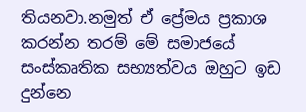තියනවා.නමුත් ඒ ප්‍රේමය ප්‍රකාශ කරන්න තරම් මේ සමාජයේ සංස්කෘතික සභ්‍යත්වය ඔහුට ඉඩ දුන්නෙ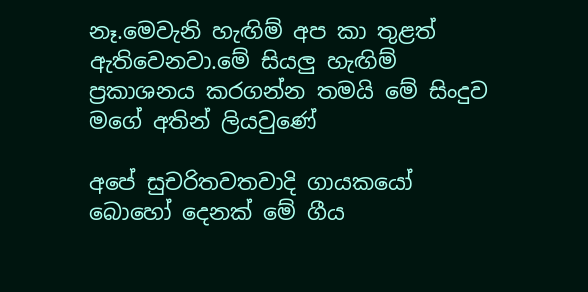නෑ.මෙවැනි හැඟිම් අප කා තුළත් ඇතිවෙනවා.මේ සියලු හැඟිම් ප්‍රකාශනය කරගන්න තමයි මේ සිංදුව මගේ අතින් ලියවුණේ

අපේ සුචරිතවතවාදි ගායකයෝ බොහෝ දෙනක් මේ ගීය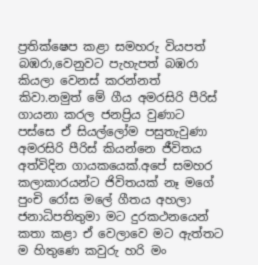ප්‍රතික්ෂෙප කළා සමහරු වියපත් බඹරා,වෙනුවට පැහැපත් බඹරා කියලා වෙනස් කරන්නත් කිවා.නමුත් මේ ගීය අමරසිරි පීරිස් ගායනා කරල ජනප්‍රිය වුණාට පස්සෙ ඒ සියල්ලෝම පසුතැවුණා අමරසිරි පීරිස් කියන්නෙ ජීවිතය අත්විදින ගායකයෙක්.අපේ සමහර කලාකාරයන්ට ජිවිතයක් නෑ මගේ පුංචි රෝස මලේ ගීතය අහලා ජනාධිපතිතුමා මට දුරකථනයෙන් කතා කළා ඒ වෙලාවෙ මට ඇත්තට ම හිතුණෙ කවුරු හරි මං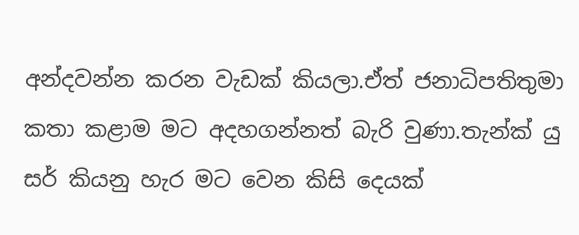අන්දවන්න කරන වැඩක් කියලා.ඒත් ජනාධිපතිතුමා කතා කළාම මට අදහගන්නත් බැරි වුණා.තැන්ක් යු සර් කියනු හැර මට වෙන කිසි දෙයක්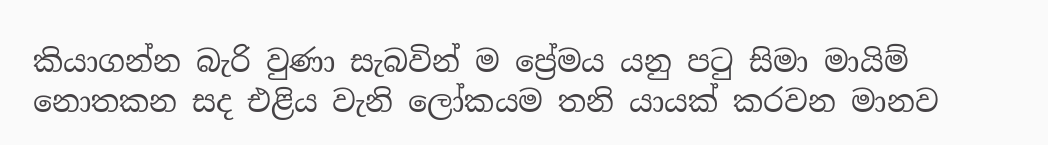කියාගන්න බැරි වුණා සැබවින් ම ප්‍රේමය යනු පටු සිමා මායිම් නොතකන සද එළිය වැනි ලෝකයම තනි යායක් කරවන මානව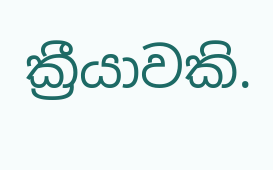ක්‍රීයාවකි.